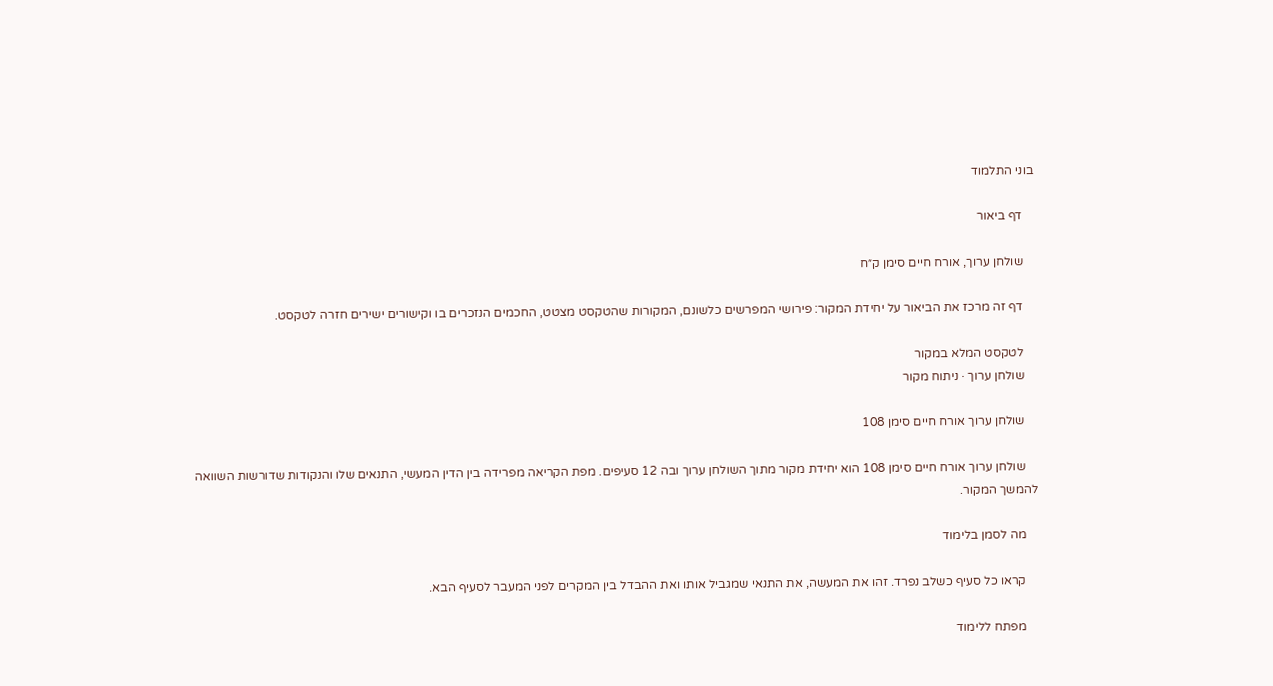בוני התלמוד

    דף ביאור

    שולחן ערוך, אורח חיים סימן ק״ח

    דף זה מרכז את הביאור על יחידת המקור: פירושי המפרשים כלשונם, המקורות שהטקסט מצטט, החכמים הנזכרים בו וקישורים ישירים חזרה לטקסט.

    לטקסט המלא במקור
    שולחן ערוך · ניתוח מקור

    שולחן ערוך אורח חיים סימן 108

    שולחן ערוך אורח חיים סימן 108 הוא יחידת מקור מתוך השולחן ערוך ובה 12 סעיפים. מפת הקריאה מפרידה בין הדין המעשי, התנאים שלו והנקודות שדורשות השוואה להמשך המקור.

    מה לסמן בלימוד

    קראו כל סעיף כשלב נפרד. זהו את המעשה, את התנאי שמגביל אותו ואת ההבדל בין המקרים לפני המעבר לסעיף הבא.

    מפתח ללימוד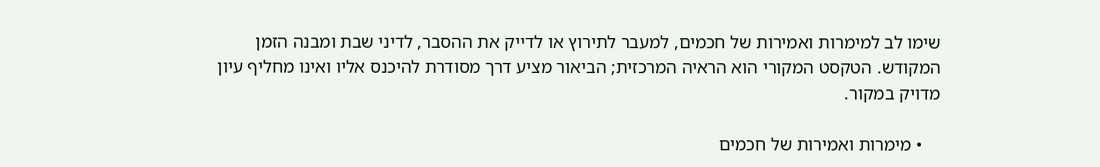שימו לב למימרות ואמירות של חכמים, למעבר לתירוץ או לדייק את ההסבר, לדיני שבת ומבנה הזמן המקודש. הטקסט המקורי הוא הראיה המרכזית; הביאור מציע דרך מסודרת להיכנס אליו ואינו מחליף עיון מדויק במקור.

    • מימרות ואמירות של חכמים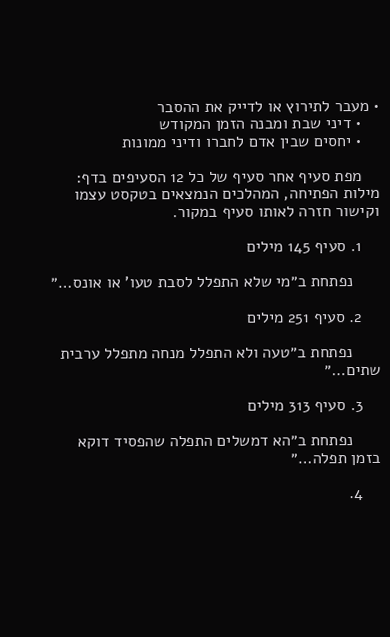• מעבר לתירוץ או לדייק את ההסבר
    • דיני שבת ומבנה הזמן המקודש
    • יחסים שבין אדם לחברו ודיני ממונות

    מפת סעיף אחר סעיף של כל 12 הסעיפים בדף: מילות הפתיחה, המהלכים הנמצאים בטקסט עצמו וקישור חזרה לאותו סעיף במקור.

    1. סעיף 145 מילים

      נפתחת ב״מי שלא התפלל לסבת טעו' או אונס…״

    2. סעיף 251 מילים

      נפתחת ב״טעה ולא התפלל מנחה מתפלל ערבית שתים…״

    3. סעיף 313 מילים

      נפתחת ב״הא דמשלים התפלה שהפסיד דוקא בזמן תפלה…״

    4.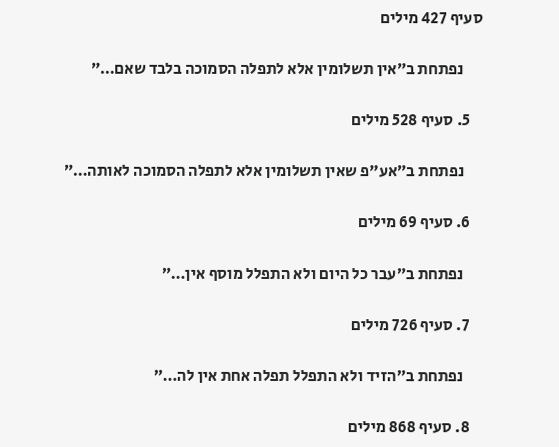סעיף 427 מילים

      נפתחת ב״אין תשלומין אלא לתפלה הסמוכה בלבד שאם…״

    5. סעיף 528 מילים

      נפתחת ב״אע"פ שאין תשלומין אלא לתפלה הסמוכה לאותה…״

    6. סעיף 69 מילים

      נפתחת ב״עבר כל היום ולא התפלל מוסף אין…״

    7. סעיף 726 מילים

      נפתחת ב״הזיד ולא התפלל תפלה אחת אין לה…״

    8. סעיף 868 מילים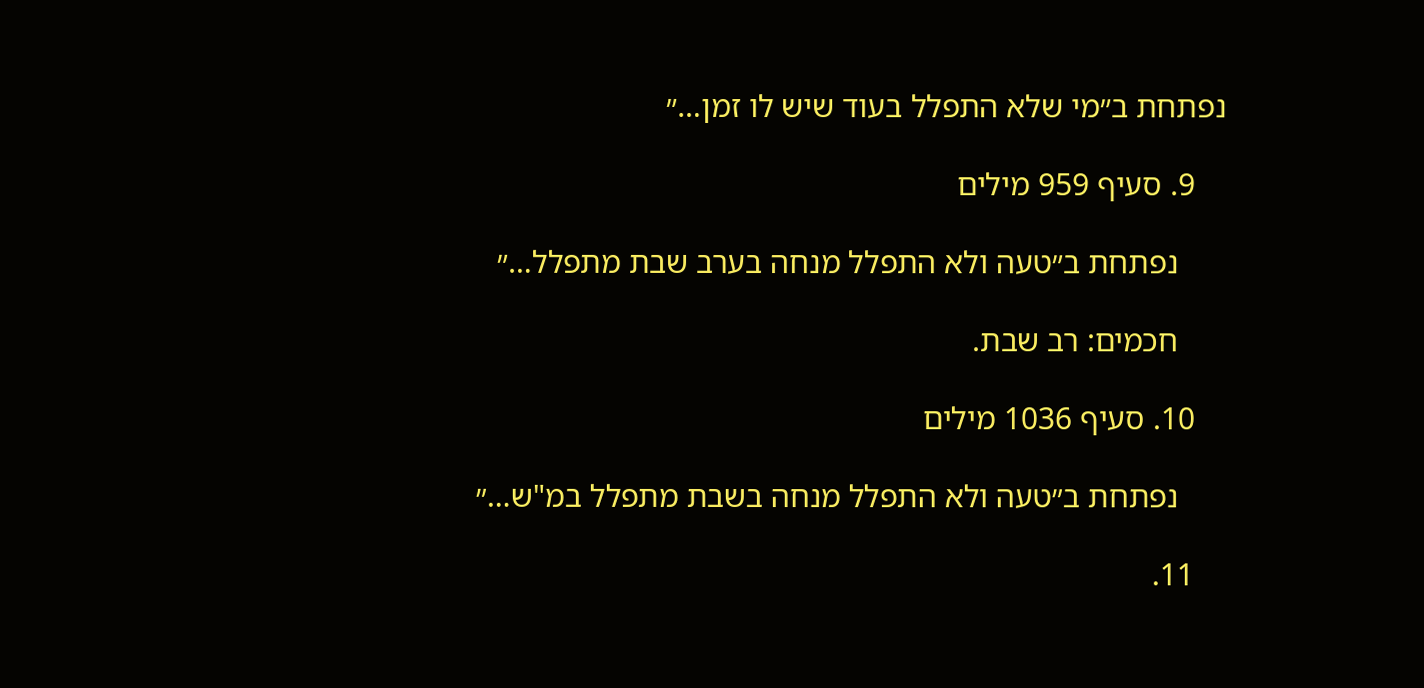נפתחת ב״מי שלא התפלל בעוד שיש לו זמן…״

    9. סעיף 959 מילים

      נפתחת ב״טעה ולא התפלל מנחה בערב שבת מתפלל…״

      חכמים: רב שבת.

    10. סעיף 1036 מילים

      נפתחת ב״טעה ולא התפלל מנחה בשבת מתפלל במ"ש…״

    11.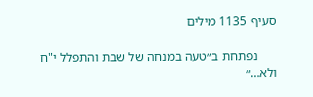סעיף 1135 מילים

      נפתחת ב״טעה במנחה של שבת והתפלל י"ח ולא…״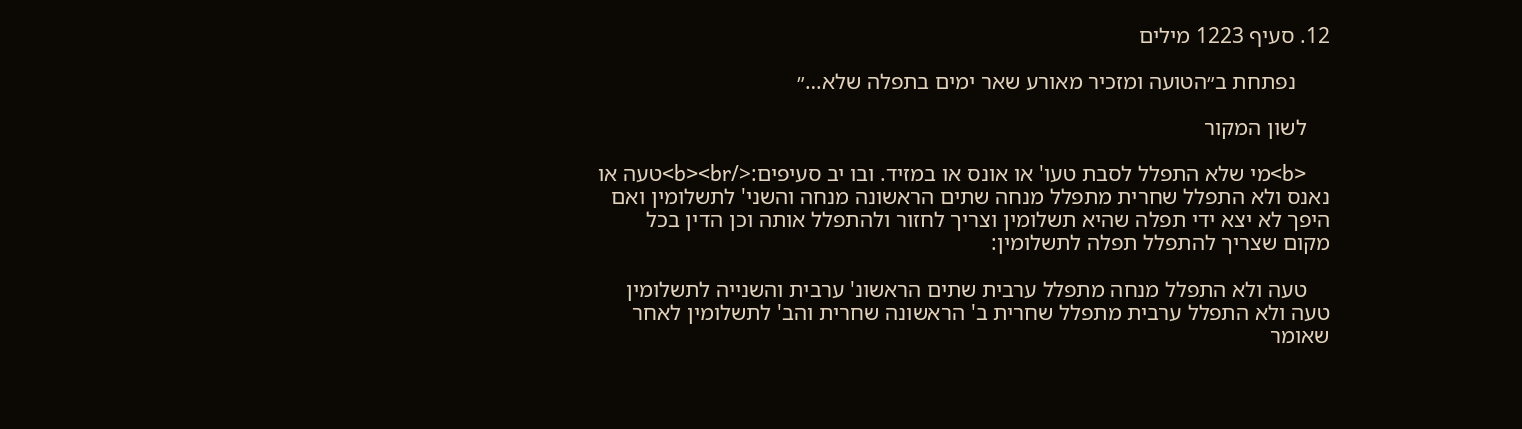12. סעיף 1223 מילים

      נפתחת ב״הטועה ומזכיר מאורע שאר ימים בתפלה שלא…״

    לשון המקור

    <b>מי שלא התפלל לסבת טעו' או אונס או במזיד. ובו יב סעיפים:</b><br>טעה או נאנס ולא התפלל שחרית מתפלל מנחה שתים הראשונה מנחה והשני' לתשלומין ואם היפך לא יצא ידי תפלה שהיא תשלומין וצריך לחזור ולהתפלל אותה וכן הדין בכל מקום שצריך להתפלל תפלה לתשלומין:

    טעה ולא התפלל מנחה מתפלל ערבית שתים הראשונ' ערבית והשנייה לתשלומין טעה ולא התפלל ערבית מתפלל שחרית ב' הראשונה שחרית והב' לתשלומין לאחר שאומר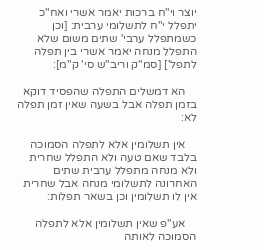יוצר וי"ח ברכות יאמר אשרי ואח"כ יתפלל י"ח לתשלומי ערבית: [וכן כשמתפלל ערבי' שתים משום שלא התפלל מנחה יאמר אשרי בין תפלה לתפל'] [סמ"ק וריב"ש סי' ק"מ]:

    הא דמשלים התפלה שהפסיד דוקא בזמן תפלה אבל בשעה שאין זמן תפלה לא:

    אין תשלומין אלא לתפלה הסמוכה בלבד שאם טעה ולא התפלל שחרית ולא מנחה מתפלל ערבית שתים האחרונה לתשלומי מנחה אבל שחרית אין לו תשלומין וכן בשאר תפלות:

    אע"פ שאין תשלומין אלא לתפלה הסמוכה לאותה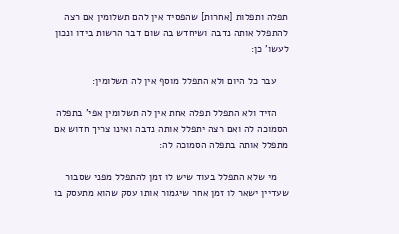תפלה ותפלות [אחרות] שהפסיד אין להם תשלומין אם רצה להתפלל אותה נדבה ושיחדש בה שום דבר הרשות בידו ונכון לעשו' כן:

    עבר כל היום ולא התפלל מוסף אין לה תשלומין:

    הזיד ולא התפלל תפלה אחת אין לה תשלומין אפי' בתפלה הסמוכה לה ואם רצה יתפלל אותה נדבה ואינו צריך חדוש אם מתפלל אותה בתפלה הסמוכה לה:

    מי שלא התפלל בעוד שיש לו זמן להתפלל מפני שסבור שעדיין ישאר לו זמן אחר שיגמור אותו עסק שהוא מתעסק בו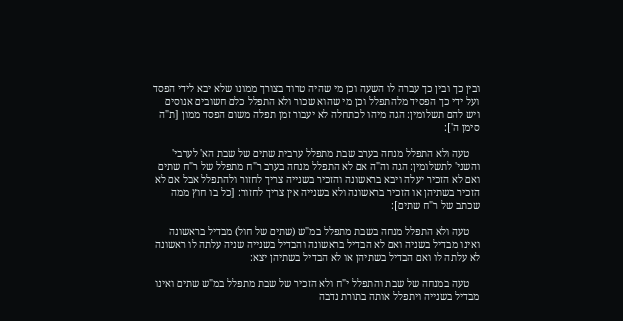ובין כך ובין כך עברה לו השעה וכן מי שהיה טרוד בצורך ממונו שלא יבא לידי הפסד ועל ידי כך הפסיד מלהתפלל וכן מי שהוא שכור ולא התפלל כלם חשובים אנוסים ויש להם תשלומין: הגה מיהו לכתחלה לא יעבור זמן תפלה משום הפסד ממון [ת"ה סימן ה']:

    טעה ולא התפלל מנחה בערב שבת מתפלל ערבית שתים של שבת הא' לערבי' והשני' לתשלומין: הגה וה"ה אם לא התפלל מנחה בערב ר"ח מתפלל של ר"ח שתים ואם לא הזכיר יעלה ויבא בראשונה והזכיר בשנייה צריך לחזור ולהתפלל אבל אם לא הזכיר בשתיהן או הזכיר בראשונה ולא בשנייה אין צריך לחזור: [כל בו חוץ ממה שכתב של ר"ח שתים]:

    טעה ולא התפלל מנחה בשבת מתפלל במ"ש (שתים של חול) מבדיל בראשונה ואינו מבדיל בשניה ואם לא הבדיל בראשונה והבדיל בשנייה שניה עלתה לו ראשונה לא עלתה לו ואם הבדיל בשתיהן או לא הבדיל בשתיהן יצא:

    טעה במנחה של שבת והתפלל י"ח ולא הזכיר של שבת מתפלל במ"ש שתים ואינו מבדיל בשנייה ויתפלל אותה בתורת נדבה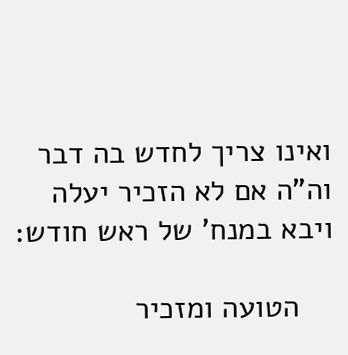ואינו צריך לחדש בה דבר וה"ה אם לא הזכיר יעלה ויבא במנח' של ראש חודש:

    הטועה ומזכיר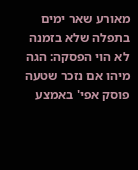מאורע שאר ימים בתפלה שלא בזמנה לא הוי הפסקה: הגה מיהו אם נזכר שטעה פוסק אפי' באמצע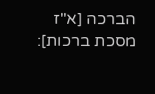הברכה [א"ז מסכת ברכות]: